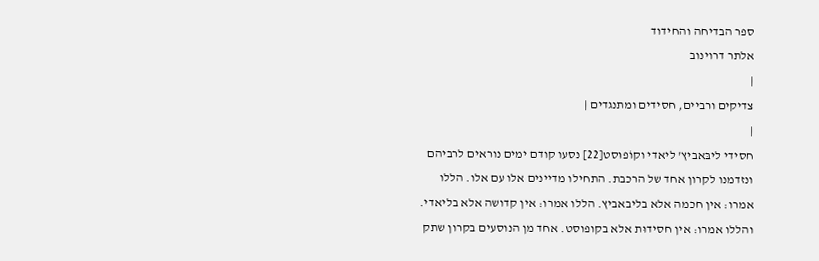ספר הבדיחה והחידוד
אלתר דרוינוב
|
צדיקים ורביים, חסידים ומתנגדים |
|
חסידי ליבּאביץ' ליאדי וקוֹפוּסט[22] נסעו קודם ימים נוראים לרביהם ונזדמנו לקרון אחד של הרכבת. התחילו מדיינים אלו עם אלו. הללו אמרו: אין חכמה אלא בליבאביץ. הללו אמרו: אין קדושה אלא בליאדי. והללו אמרו: אין חסידוּת אלא בקופוסט. אחד מן הנוסעים בקרון שתק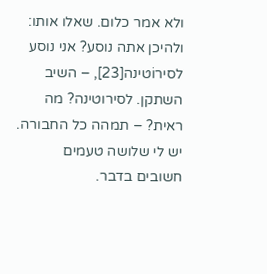ולא אמר כלום. שאלו אותו: ולהיכן אתה נוסע? אני נוסע לסירוֹטינה[23], – השיב השתקן. לסירוטינה? מה ראית? – תמהה כל החבורה. יש לי שלושה טעמים חשובים בדבר.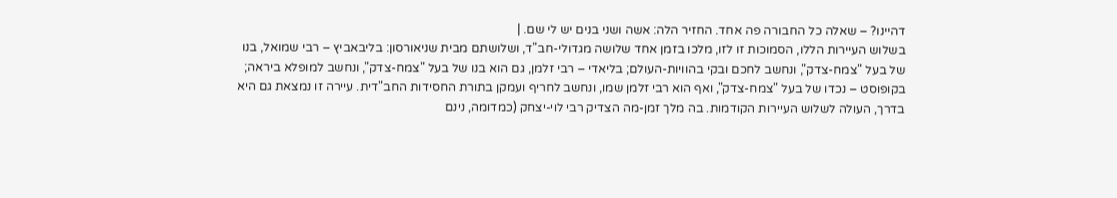דהיינו? – שאלה כל החבורה פה אחד. החזיר הלה: אשה ושני בנים יש לי שם. |
בשלוש העיירות הללו, הסמוכות זו לזו, מלכו בזמן אחד שלושה מגדולי-חב"ד, ושלושתם מבית שניאורסון: בליבאביץ – רבי שמואל, בנו של בעל "צמח-צדק", ונחשב לחכם ובקי בהוויות-העולם; בליאדי – רבי זלמן, גם הוא בנו של בעל "צמח-צדק", ונחשב למופלא ביראה; בקופוסט – נכדו של בעל "צמח-צדק", ואף הוא רבי זלמן שמו, ונחשב לחריף ועמקן בתורת החסידות החב"דית. עיירה זו נמצאת גם היא בדרך, העולה לשלוש העיירות הקודמות. בה מלך זמן-מה הצדיק רבי לוי-יצחק (כמדומה, נינם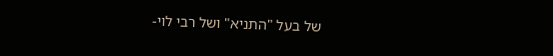של בעל "התניא" ושל רבי לוי-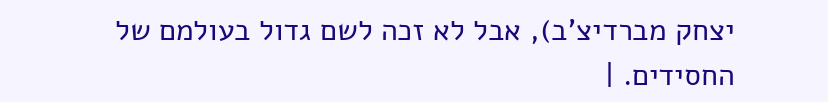יצחק מברדיצ'ב), אבל לא זכה לשם גדול בעולמם של החסידים. |